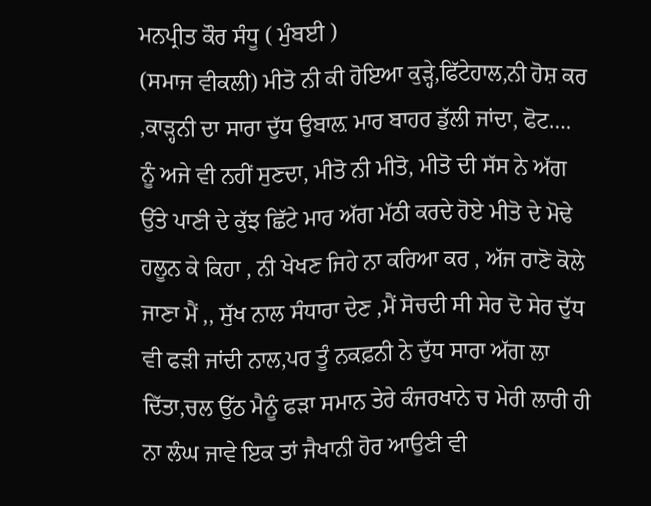ਮਨਪ੍ਰੀਤ ਕੌਰ ਸੰਧੂ ( ਮੁੰਬਈ )
(ਸਮਾਜ ਵੀਕਲੀ) ਮੀਤੋ ਨੀ ਕੀ ਹੋਇਆ ਕੁੜ੍ਹੇ,ਫਿੱਟੇਹਾਲ,ਨੀ ਹੋਸ਼ ਕਰ ,ਕਾੜ੍ਹਨੀ ਦਾ ਸਾਰਾ ਦੁੱਧ ਉਬਾਲ਼ ਮਾਰ ਬਾਹਰ ਡੁੱਲੀ ਜਾਂਦਾ, ਫੋਟ…. ਨੂੰ ਅਜੇ ਵੀ ਨਹੀਂ ਸੁਣਦਾ, ਮੀਤੋ ਨੀ ਮੀਤੋ, ਮੀਤੋ ਦੀ ਸੱਸ ਨੇ ਅੱਗ ਉੱਤੇ ਪਾਣੀ ਦੇ ਕੁੱਝ ਛਿੱਟੇ ਮਾਰ ਅੱਗ ਮੱਠੀ ਕਰਦੇ ਹੋਏ ਮੀਤੋ ਦੇ ਮੋਢੇ ਹਲੂਨ ਕੇ ਕਿਹਾ , ਨੀ ਖੇਖਣ ਜਿਹੇ ਨਾ ਕਰਿਆ ਕਰ , ਅੱਜ ਰਾਣੋ ਕੋਲੇ ਜਾਣਾ ਮੈਂ ,, ਸੁੱਖ ਨਾਲ ਸੰਧਾਰਾ ਦੇਣ ,ਮੈਂ ਸੋਚਦੀ ਸੀ ਸੇਰ ਦੋ ਸੇਰ ਦੁੱਧ ਵੀ ਫੜੀ ਜਾਂਦੀ ਨਾਲ,ਪਰ ਤੂੰ ਨਕਫ਼ਨੀ ਨੇ ਦੁੱਧ ਸਾਰਾ ਅੱਗ ਲਾ ਦਿੱਤਾ,ਚਲ ਉੱਠ ਮੈਨੂੰ ਫੜਾ ਸਮਾਨ ਤੇਰੇ ਕੰਜਰਖਾਨੇ ਚ ਮੇਰੀ ਲਾਰੀ ਹੀ ਨਾ ਲੰਘ ਜਾਵੇ ਇਕ ਤਾਂ ਜੈਖਾਨੀ ਹੋਰ ਆਉਣੀ ਵੀ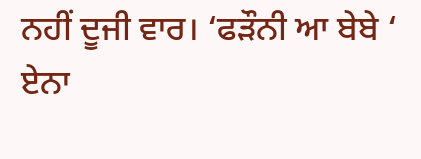ਨਹੀਂ ਦੂਜੀ ਵਾਰ। ‘ਫੜੌਨੀ ਆ ਬੇਬੇ ‘ ਏਨਾ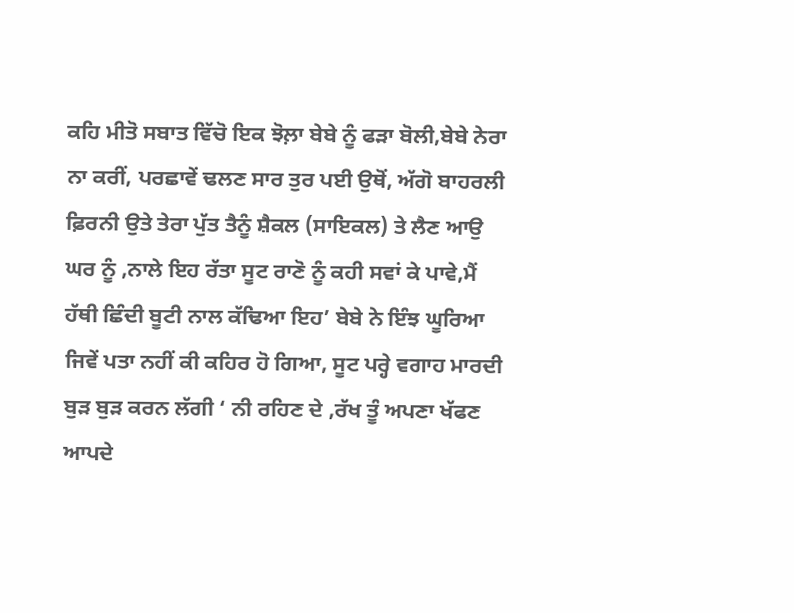ਕਹਿ ਮੀਤੋ ਸਬਾਤ ਵਿੱਚੋ ਇਕ ਝੋਲ਼ਾ ਬੇਬੇ ਨੂੰ ਫੜਾ ਬੋਲੀ,ਬੇਬੇ ਨੇਰਾ ਨਾ ਕਰੀਂ, ਪਰਛਾਵੇਂ ਢਲਣ ਸਾਰ ਤੁਰ ਪਈ ਉਥੋਂ, ਅੱਗੋ ਬਾਹਰਲੀ ਫ਼ਿਰਨੀ ਉਤੇ ਤੇਰਾ ਪੁੱਤ ਤੈਨੂੰ ਸ਼ੈਕਲ (ਸਾਇਕਲ) ਤੇ ਲੈਣ ਆਉ ਘਰ ਨੂੰ ,ਨਾਲੇ ਇਹ ਰੱਤਾ ਸੂਟ ਰਾਣੋ ਨੂੰ ਕਹੀ ਸਵਾਂ ਕੇ ਪਾਵੇ,ਮੈਂ ਹੱਥੀ ਛਿੰਦੀ ਬੂਟੀ ਨਾਲ ਕੱਢਿਆ ਇਹ’ ਬੇਬੇ ਨੇ ਇੰਝ ਘੂਰਿਆ ਜਿਵੇਂ ਪਤਾ ਨਹੀਂ ਕੀ ਕਹਿਰ ਹੋ ਗਿਆ, ਸੂਟ ਪਰ੍ਹੇ ਵਗਾਹ ਮਾਰਦੀ ਬੁੜ ਬੁੜ ਕਰਨ ਲੱਗੀ ‘ ਨੀ ਰਹਿਣ ਦੇ ,ਰੱਖ ਤੂੰ ਅਪਣਾ ਖੱਫਣ ਆਪਦੇ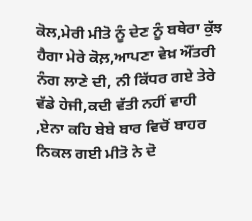ਕੋਲ,ਮੇਰੀ ਮੀਤੋ ਨੂੰ ਦੇਣ ਨੂੰ ਬਥੇਰਾ ਕੁੱਝ ਹੈਗਾ ਮੇਰੇ ਕੋਲ਼,ਆਪਣਾ ਵੇਖ਼ ਔਂਤਰੀ ਨੰਗ ਲਾਣੇ ਦੀ, ਨੀ ਕਿੱਧਰ ਗਏ ਤੇਰੇ ਵੱਡੇ ਹੇਜੀ,ਕਦੀ ਵੱਤੀ ਨਹੀਂ ਵਾਹੀ ,ਏਨਾ ਕਹਿ ਬੇਬੇ ਬਾਰ ਵਿਚੋਂ ਬਾਹਰ ਨਿਕਲ ਗਈ ਮੀਤੋ ਨੇ ਦੋ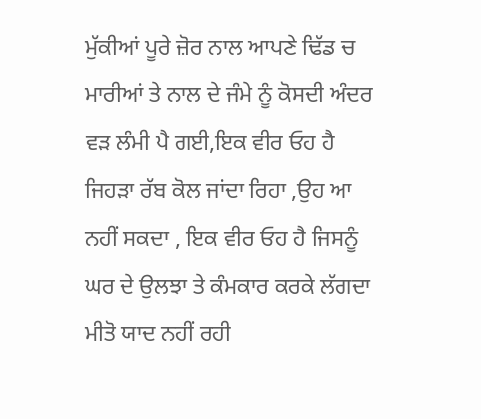ਮੁੱਕੀਆਂ ਪੂਰੇ ਜ਼ੋਰ ਨਾਲ ਆਪਣੇ ਢਿੱਡ ਚ ਮਾਰੀਆਂ ਤੇ ਨਾਲ ਦੇ ਜੰਮੇ ਨੂੰ ਕੋਸਦੀ ਅੰਦਰ ਵੜ ਲੰਮੀ ਪੈ ਗਈ,ਇਕ ਵੀਰ ਓਹ ਹੈ ਜਿਹੜਾ ਰੱਬ ਕੋਲ ਜਾਂਦਾ ਰਿਹਾ ,ਉਹ ਆ ਨਹੀਂ ਸਕਦਾ , ਇਕ ਵੀਰ ਓਹ ਹੈ ਜਿਸਨੂੰ ਘਰ ਦੇ ਉਲਝਾ ਤੇ ਕੰਮਕਾਰ ਕਰਕੇ ਲੱਗਦਾ ਮੀਤੋ ਯਾਦ ਨਹੀਂ ਰਹੀ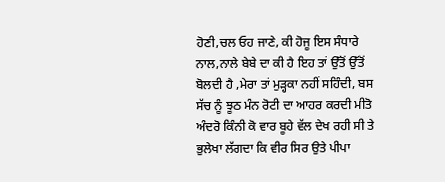ਹੋਣੀ,ਚਲ ਓਹ ਜਾਣੇ, ਕੀ ਹੋਜੂ ਇਸ ਸੰਧਾਰੇ ਨਾਲ,ਨਾਲੇ ਬੇਬੇ ਦਾ ਕੀ ਹੈ ਇਹ ਤਾਂ ਉੱਤੋਂ ਉੱਤੋਂ ਬੋਲਦੀ ਹੈ ,ਮੇਰਾ ਤਾਂ ਮੁੜ੍ਹਕਾ ਨਹੀਂ ਸਹਿੰਦੀ, ਬਸ ਸੱਚ ਨੂੰ ਝੂਠ ਮੰਨ ਰੋਟੀ ਦਾ ਆਹਰ ਕਰਦੀ ਮੀਤੋ ਅੰਦਰੋ ਕਿੰਨੀ ਕੋ ਵਾਰ ਬੂਹੇ ਵੱਲ ਦੇਖ ਰਹੀ ਸੀ ਤੇ ਭੁਲੇਖਾ ਲੱਗਦਾ ਕਿ ਵੀਰ ਸਿਰ ਉਤੇ ਪੀਪਾ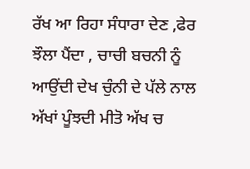ਰੱਖ ਆ ਰਿਹਾ ਸੰਧਾਰਾ ਦੇਣ ,ਫੇਰ ਝੌਲਾ ਪੈਂਦਾ , ਚਾਚੀ ਬਚਨੀ ਨੂੰ ਆਉਂਦੀ ਦੇਖ ਚੁੰਨੀ ਦੇ ਪੱਲੇ ਨਾਲ ਅੱਖਾਂ ਪੂੰਝਦੀ ਮੀਤੋ ਅੱਖ ਚ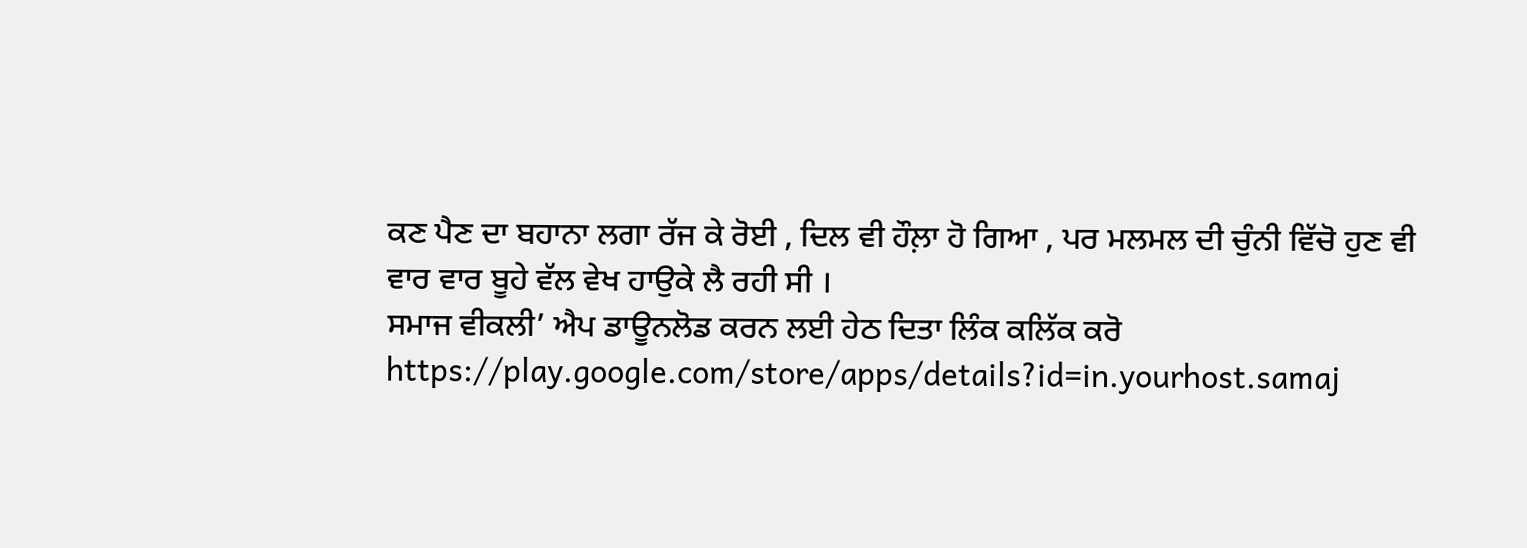ਕਣ ਪੈਣ ਦਾ ਬਹਾਨਾ ਲਗਾ ਰੱਜ ਕੇ ਰੋਈ , ਦਿਲ ਵੀ ਹੌਲ਼ਾ ਹੋ ਗਿਆ , ਪਰ ਮਲਮਲ ਦੀ ਚੁੰਨੀ ਵਿੱਚੋ ਹੁਣ ਵੀ ਵਾਰ ਵਾਰ ਬੂਹੇ ਵੱਲ ਵੇਖ ਹਾਉਕੇ ਲੈ ਰਹੀ ਸੀ ।
ਸਮਾਜ ਵੀਕਲੀ’ ਐਪ ਡਾਊਨਲੋਡ ਕਰਨ ਲਈ ਹੇਠ ਦਿਤਾ ਲਿੰਕ ਕਲਿੱਕ ਕਰੋ
https://play.google.com/store/apps/details?id=in.yourhost.samaj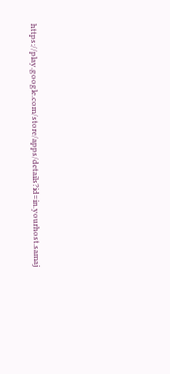https://play.google.com/store/apps/details?id=in.yourhost.samaj